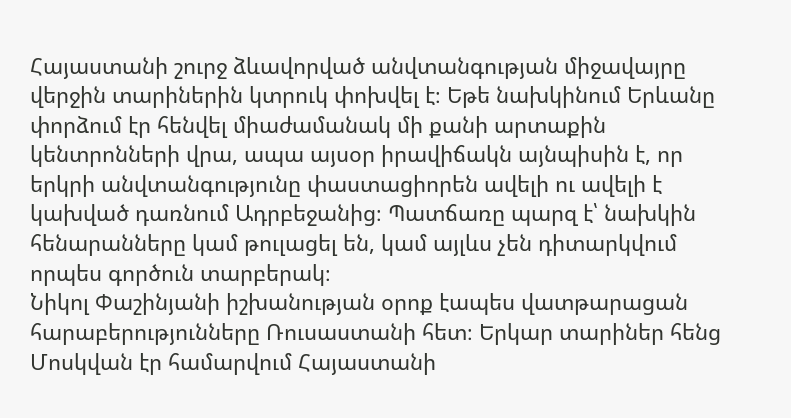Հայաստանի շուրջ ձևավորված անվտանգության միջավայրը վերջին տարիներին կտրուկ փոխվել է։ Եթե նախկինում Երևանը փորձում էր հենվել միաժամանակ մի քանի արտաքին կենտրոնների վրա, ապա այսօր իրավիճակն այնպիսին է, որ երկրի անվտանգությունը փաստացիորեն ավելի ու ավելի է կախված դառնում Ադրբեջանից։ Պատճառը պարզ է՝ նախկին հենարանները կամ թուլացել են, կամ այլևս չեն դիտարկվում որպես գործուն տարբերակ։
Նիկոլ Փաշինյանի իշխանության օրոք էապես վատթարացան հարաբերությունները Ռուսաստանի հետ։ Երկար տարիներ հենց Մոսկվան էր համարվում Հայաստանի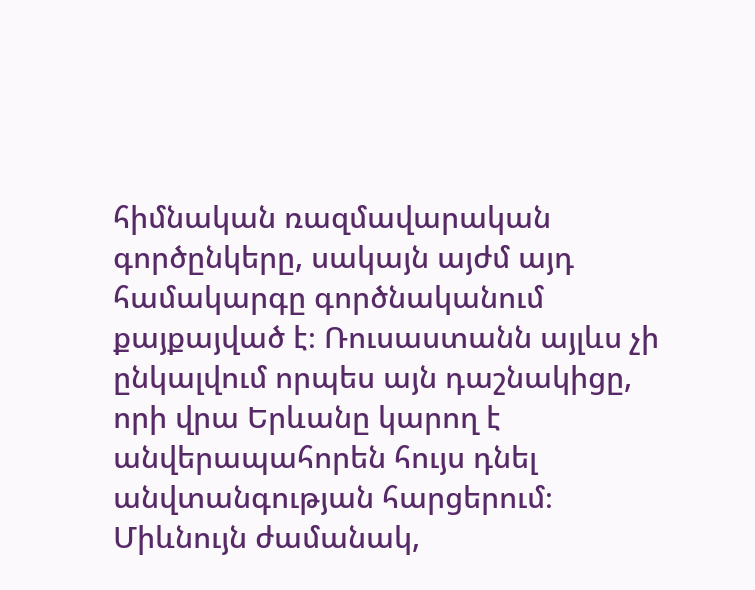հիմնական ռազմավարական գործընկերը, սակայն այժմ այդ համակարգը գործնականում քայքայված է։ Ռուսաստանն այլևս չի ընկալվում որպես այն դաշնակիցը, որի վրա Երևանը կարող է անվերապահորեն հույս դնել անվտանգության հարցերում։
Միևնույն ժամանակ,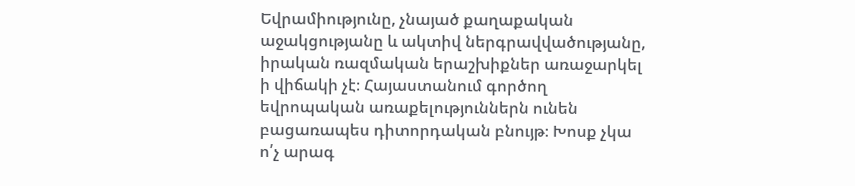Եվրամիությունը, չնայած քաղաքական աջակցությանը և ակտիվ ներգրավվածությանը, իրական ռազմական երաշխիքներ առաջարկել ի վիճակի չէ։ Հայաստանում գործող եվրոպական առաքելություններն ունեն բացառապես դիտորդական բնույթ։ Խոսք չկա ո՛չ արագ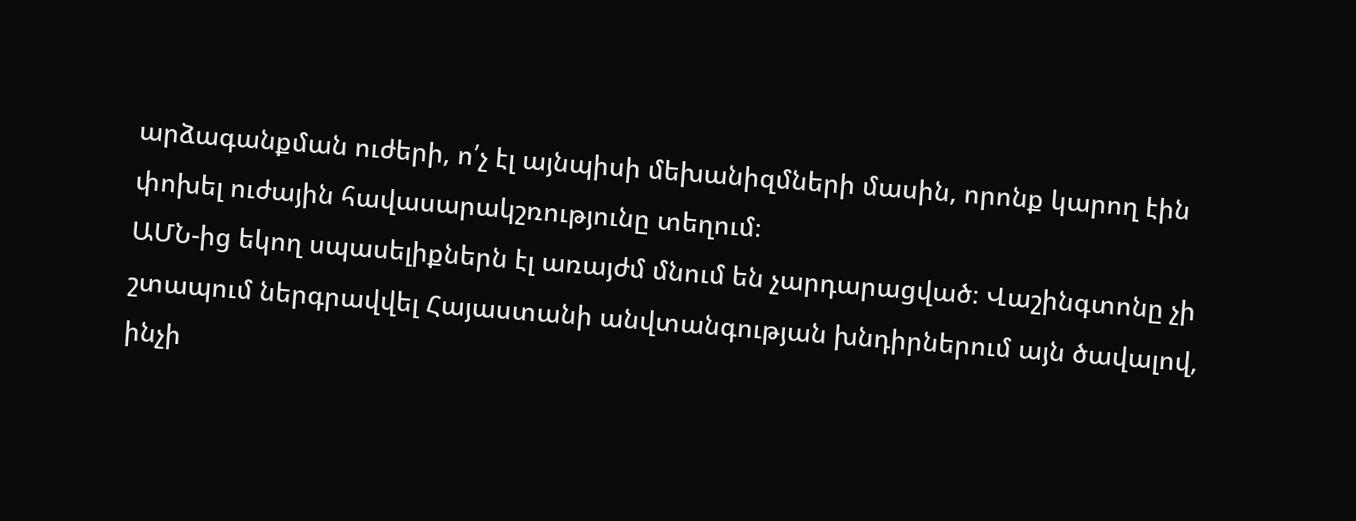արձագանքման ուժերի, ո՛չ էլ այնպիսի մեխանիզմների մասին, որոնք կարող էին փոխել ուժային հավասարակշռությունը տեղում։
ԱՄՆ-ից եկող սպասելիքներն էլ առայժմ մնում են չարդարացված։ Վաշինգտոնը չի շտապում ներգրավվել Հայաստանի անվտանգության խնդիրներում այն ծավալով, ինչի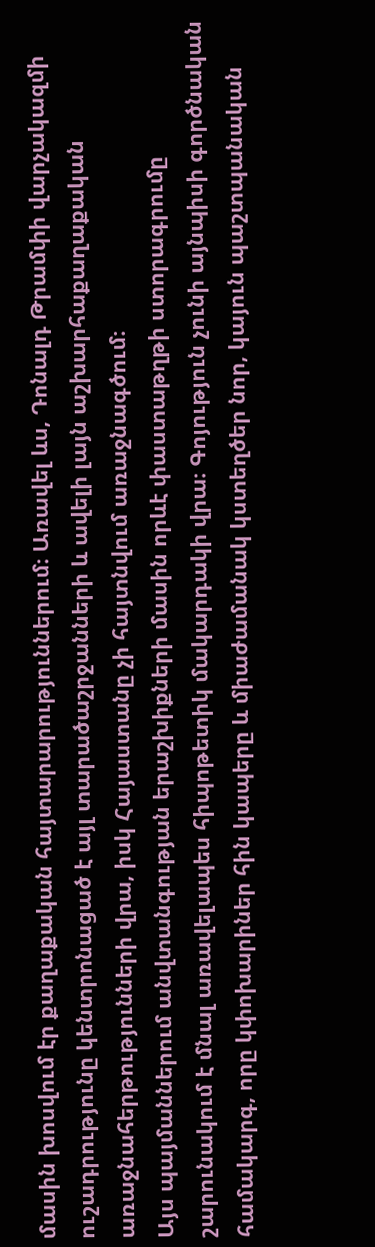մասին խոսվում էր քաղաքական հայտարարություններում։ Առավել ևս, Դոնալդ Թրամփի վարչակազմի ուշադրությունը կենտրոնացած է այլ տարածաշրջանների և ավելի լայն աշխարհաքաղաքական առաջնահերթությունների վրա, իսկ Հայաստանը չի հայտնվում առաջնագծում։
Այս պայմաններում անվտանգության երաշխիքների մասին որևէ փաստաթղթի ստորագրումը շարունակում է մնալ առավելապես հիպոթետիկ մակարդակի վրա։ Գոյություն չունի այնպիսի գործնական համակարգ, որը կփոխարիներ հին կապերը և միաժամանակ կստեղծեր նոր, կայուն պաշտպանական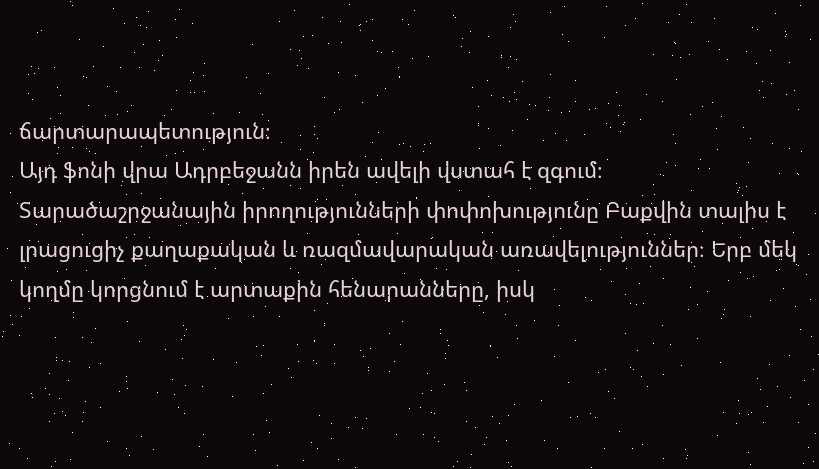ճարտարապետություն։
Այդ ֆոնի վրա Ադրբեջանն իրեն ավելի վստահ է զգում։ Տարածաշրջանային իրողությունների փոփոխությունը Բաքվին տալիս է լրացուցիչ քաղաքական և ռազմավարական առավելություններ։ Երբ մեկ կողմը կորցնում է արտաքին հենարանները, իսկ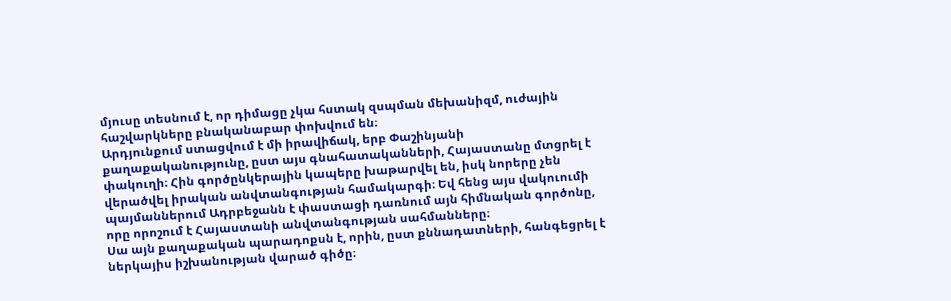մյուսը տեսնում է, որ դիմացը չկա հստակ զսպման մեխանիզմ, ուժային հաշվարկները բնականաբար փոխվում են։
Արդյունքում ստացվում է մի իրավիճակ, երբ Փաշինյանի քաղաքականությունը, ըստ այս գնահատականների, Հայաստանը մտցրել է փակուղի։ Հին գործընկերային կապերը խաթարվել են, իսկ նորերը չեն վերածվել իրական անվտանգության համակարգի։ Եվ հենց այս վակուումի պայմաններում Ադրբեջանն է փաստացի դառնում այն հիմնական գործոնը, որը որոշում է Հայաստանի անվտանգության սահմանները։
Սա այն քաղաքական պարադոքսն է, որին, ըստ քննադատների, հանգեցրել է ներկայիս իշխանության վարած գիծը։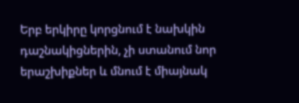Երբ երկիրը կորցնում է նախկին դաշնակիցներին, չի ստանում նոր երաշխիքներ և մնում է միայնակ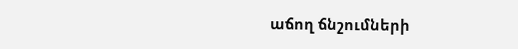աճող ճնշումների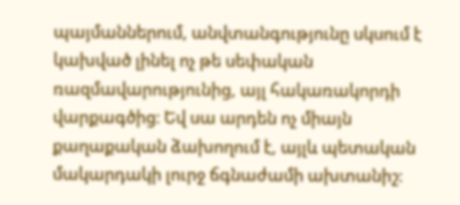պայմաններում, անվտանգությունը սկսում է կախված լինել ոչ թե սեփական ռազմավարությունից, այլ հակառակորդի վարքագծից։ Եվ սա արդեն ոչ միայն քաղաքական ձախողում է, այլև պետական մակարդակի լուրջ ճգնաժամի ախտանիշ։